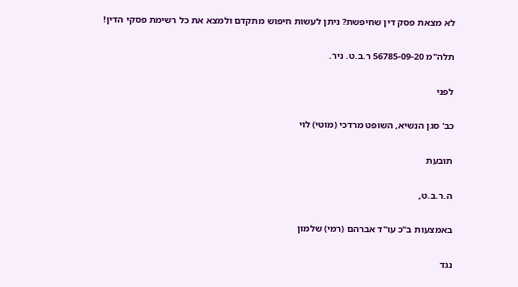לא מצאת פסק דין שחיפשת? ניתן לעשות חיפוש מתקדם ולמצא את כל רשימת פסקי הדין!

תלה"מ 56785-09-20 ר.ב.ט. ניר.

לפני

כב' סגן הנשיא, השופט מרדכי (מוטי) לוי

תובעת

ה.ר.ב.ט,

באמצעות ב"כ עו"ד אברהם (רמי) שלמון

נגד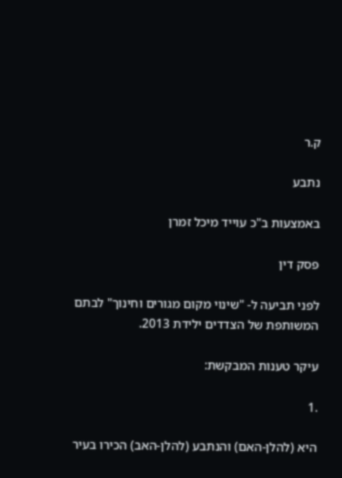ק.ר

נתבע

באמצעות ב"כ עוייד מיכל זמרן

פסק דין

לפני תביעה ל- "שינוי מקום מגורים וחינוך" לבתם המשותפת של הצדדים ילידת 2013.

עיקר טענות המבקשת:

.1

היא (להלן-האם) והנתבע (להלן-האב) הכירו בעיר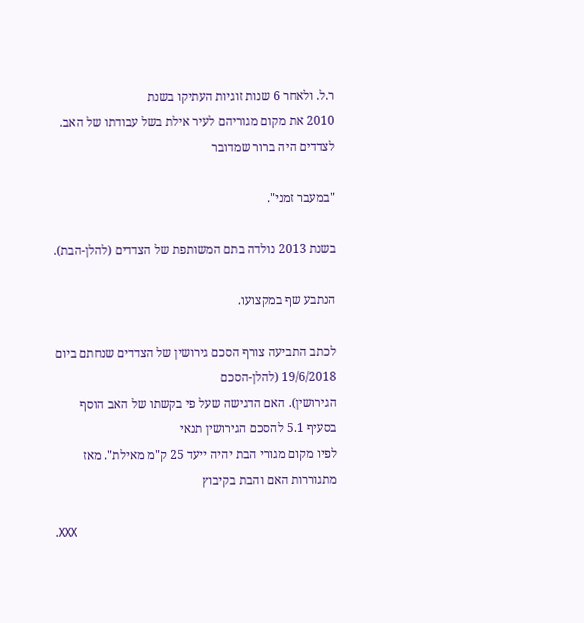ר.ל. ולאחר 6 שנות זוגיות העתיקו בשנת
2010 את מקום מגוריהם לעיר אילת בשל עבודתו של האב. לצדדים היה ברור שמדובר

"במעבר זמני".

בשנת 2013 נולדה בתם המשותפת של הצדדים (להלן-הבת).

הנתבע שף במקצועו.

לכתב התביעה צורף הסכם גירושין של הצדדים שנחתם ביום 19/6/2018 (להלן-הסכם
הגירושין). האם הדגישה שעל פי בקשתו של האב הוסף בסעיף 5.1 להסכם הגירושין תנאי
לפיו מקום מגורי הבת יהיה ייעד 25 ק"מ מאילת". מאז מתגוררות האם והבת בקיבוץ

.XXX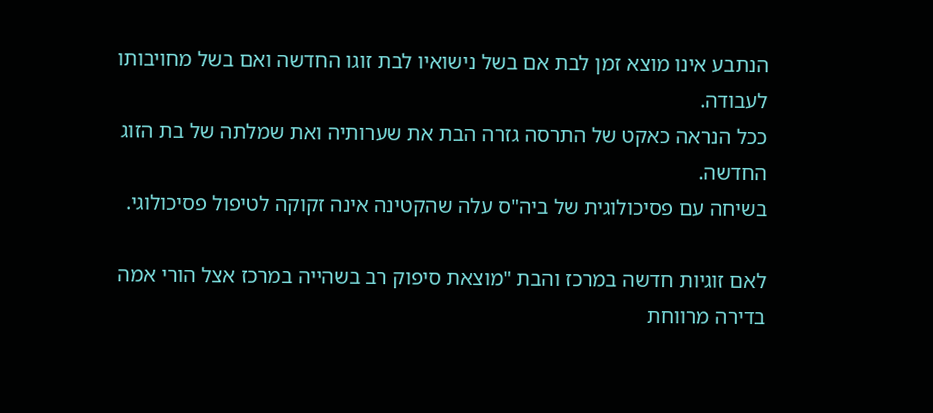הנתבע אינו מוצא זמן לבת אם בשל נישואיו לבת זוגו החדשה ואם בשל מחויבותו לעבודה.
ככל הנראה כאקט של התרסה גזרה הבת את שערותיה ואת שמלתה של בת הזוג החדשה.
בשיחה עם פסיכולוגית של ביה"ס עלה שהקטינה אינה זקוקה לטיפול פסיכולוגי.

לאם זוגיות חדשה במרכז והבת "מוצאת סיפוק רב בשהייה במרכז אצל הורי אמה
בדירה מרווחת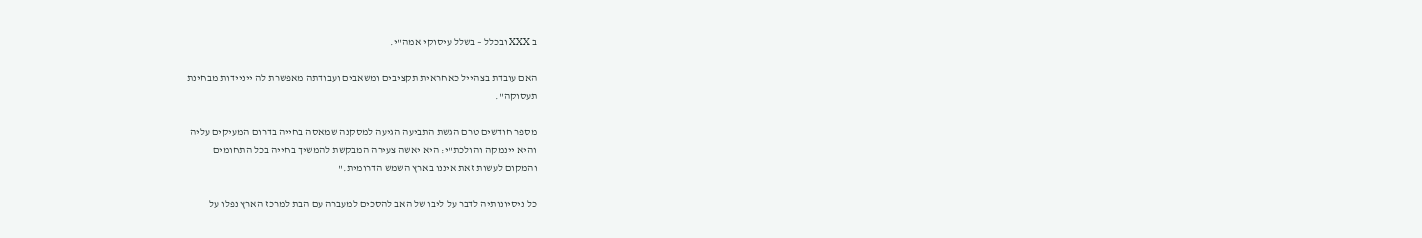ב XXX ובכלל – בשלל עיסוקי אמה"י.

האם עובדת בצהייל כאחראית תקציבים ומשאבים ועבודתה מאפשרת לה ייניידות מבחינת
תעסוקה".

מספר חודשים טרם הגשת התביעה הגיעה למסקנה שמאסה בחייה בדרום המעיקים עליה
והיא יינמקה והולכת"י: היא יאשה צעירה המבקשת להמשיך בחייה בכל התחומים
והמקום לעשות זאת איננו בארץ השמש הדרומית."

כל ניסיונותיה לדבר על ליבו של האב להסכים למעברה עם הבת למרכז הארץ נפלו על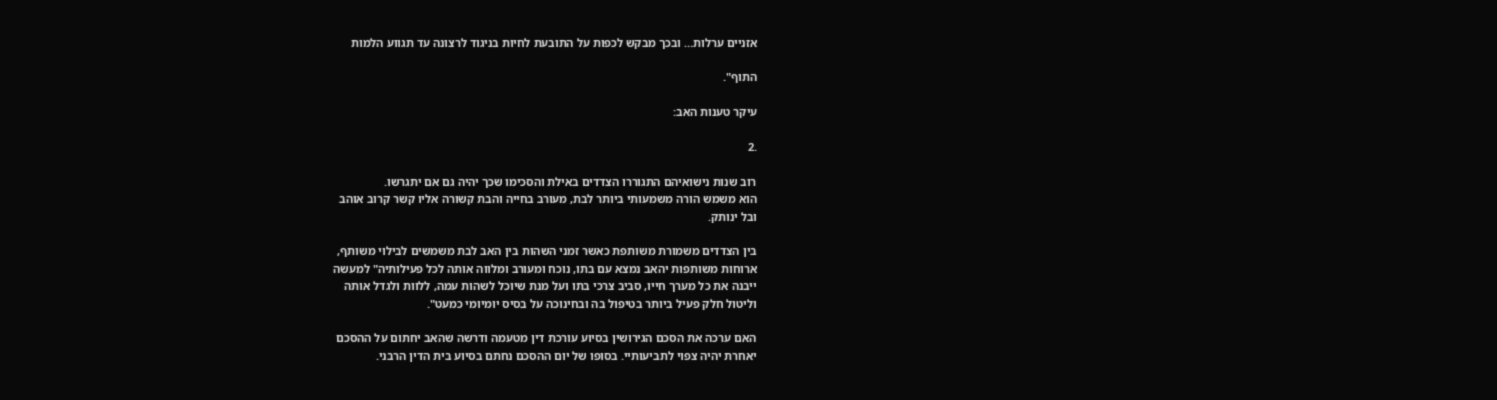אזניים ערלות… ובכך מבקש לכפות על התובעת לחיות בניגוד לרצונה עד תגווע הלמות

התוף".

עיקר טענות האב:

.2

רוב שנות נישואיהם התגוררו הצדדים באילת והסכימו שכך יהיה גם אם יתגרשו.
הוא משמש הורה משמעותי ביותר לבת, מעורב בחייה והבת קשורה אליו קשר קרוב אוהב
ובל ינותק.

בין הצדדים משמורת משותפת כאשר זמני השהות בין האב לבת משמשים לבילוי משותף,
ארוחות משותפות יהאב נמצא עם בתו, נוכח ומעורב ומלווה אותה לכל פעילותיה" למעשה
ייבנה את כל מערך חייו, סביב צרכי בתו ועל מנת שיוכל לשהות עמה, ללוות ולגדל אותה
וליטול חלק פעיל ביותר בטיפול בה ובחינוכה על בסיס יומיומי כמעט".

האם ערכה את הסכם הגירושין בסיוע עורכת דין מטעמה ודרשה שהאב יחתום על ההסכם
יאחרת יהיה צפוי לתביעותיי. בסופו של יום ההסכם נחתם בסיוע בית הדין הרבני.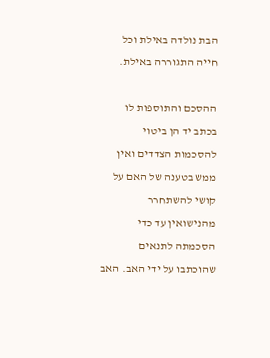הבת נולדה באילת וכל חייה התגוררה באילת.

ההסכם והתוספות לו בכתב יד הן ביטוי להסכמות הצדדים ואין ממש בטענה של האם על
קושי להשתחרר מהנישואין עד כדי הסכמתה לתנאים שהוכתבו על ידי האב. האב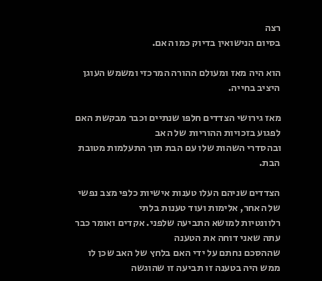רצה
בסיום הנישואין בדיוק כמו האם.

הוא היה מאז ומעולם ההורה המרכזי ומשמש העוגן היציב בחייה.

מאז גירושי הצדדים חלפו שנתיים וכבר מבקשת האם לפגוע בזכויות ההוריות של האב
ובהסדרי השהות שלו עם הבת תוך התעלמות מטובת הבת.

הצדדים שניהם העלו טענות אישיות כלפי מצב נפשי של האחר, אלימות ועוד טענות בלתי
רלוונטיות למושא התביעה שלפני. אקדים ואומר כבר עתה שאני דוחה את הטענה
שההסכם נחתם על ידי האם בלחץ של האב שכן לו ממש היה בטענה זו תביעה זו שהוגשה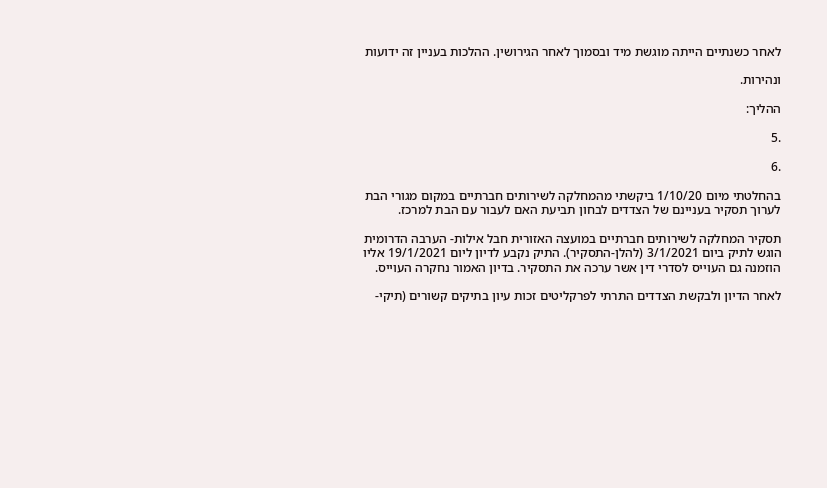לאחר כשנתיים הייתה מוגשת מיד ובסמוך לאחר הגירושין. ההלכות בעניין זה ידועות

ונהירות.

ההליך:

.5

.6

בהחלטתי מיום 1/10/20 ביקשתי מהמחלקה לשירותים חברתיים במקום מגורי הבת
לערוך תסקיר בעניינם של הצדדים לבחון תביעת האם לעבור עם הבת למרכז.

תסקיר המחלקה לשירותים חברתיים במועצה האזורית חבל אילות- הערבה הדרומית
הוגש לתיק ביום 3/1/2021 (להלן-התסקיר). התיק נקבע לדיון ליום 19/1/2021 אליו
הוזמנה גם העוייס לסדרי דין אשר ערכה את התסקיר. בדיון האמור נחקרה העוייס.

לאחר הדיון ולבקשת הצדדים התרתי לפרקליטים זכות עיון בתיקים קשורים (תיקי-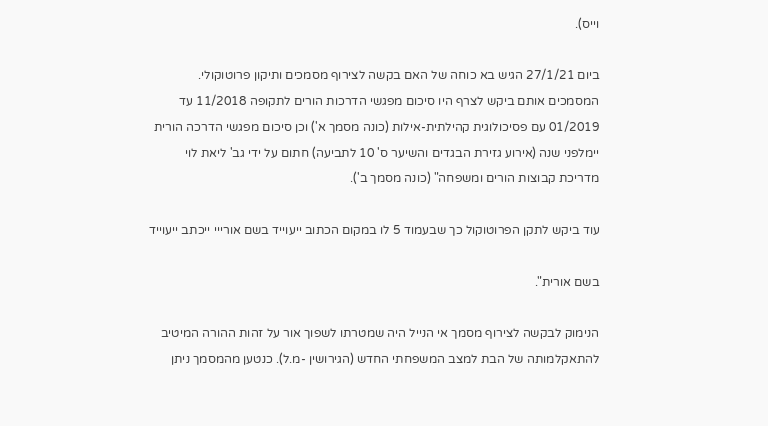וייס).

ביום 27/1/21 הגיש בא כוחה של האם בקשה לצירוף מסמכים ותיקון פרוטוקולי.
המסמכים אותם ביקש לצרף היו סיכום מפגשי הדרכות הורים לתקופה 11/2018 עד
01/2019 עם פסיכולוגית קהילתית-אילות (כונה מסמך א') וכן סיכום מפגשי הדרכה הורית
יימלפני שנה (אירוע גזירת הבגדים והשיער ס' 10 לתביעה) חתום על ידי גב' ליאת לוי
מדריכת קבוצות הורים ומשפחה" (כונה מסמך ב').

עוד ביקש לתקן הפרוטוקול כך שבעמוד 5 לו במקום הכתוב ייעוייד בשם אורייי ייכתב ייעוייד

בשם אורית".

הנימוק לבקשה לצירוף מסמך אי הנייל היה שמטרתו לשפוך אור על זהות ההורה המיטיב
להתאקלמותה של הבת למצב המשפחתי החדש (הגירושין -מ.ל). כנטען מהמסמך ניתן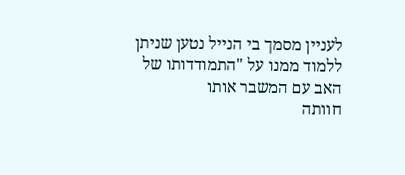לעניין מסמך בי הנייל נטען שניתן ללמוד ממנו על "התמודדותו של האב עם המשבר אותו
חוותה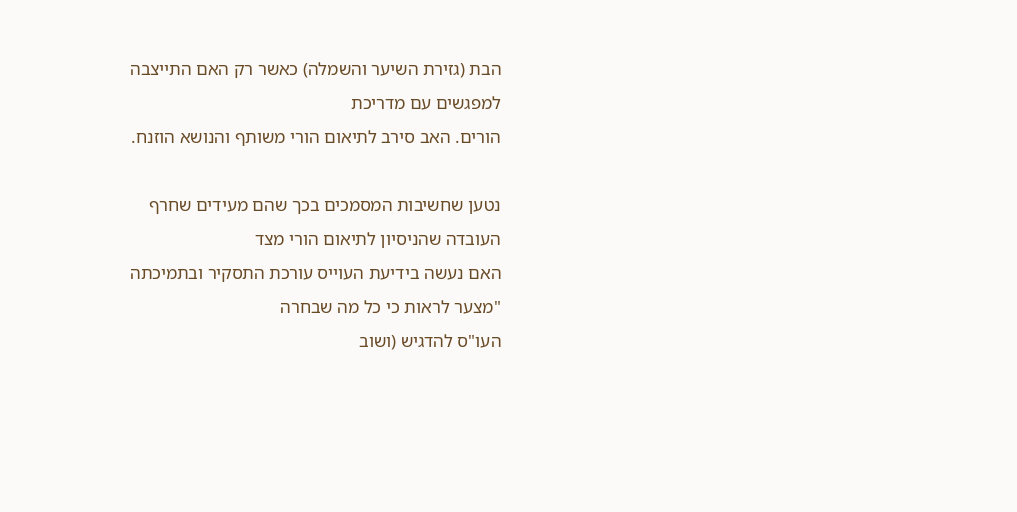הבת (גזירת השיער והשמלה) כאשר רק האם התייצבה למפגשים עם מדריכת
הורים. האב סירב לתיאום הורי משותף והנושא הוזנח.

נטען שחשיבות המסמכים בכך שהם מעידים שחרף העובדה שהניסיון לתיאום הורי מצד
האם נעשה בידיעת העוייס עורכת התסקיר ובתמיכתה "מצער לראות כי כל מה שבחרה
העו"ס להדגיש (ושוב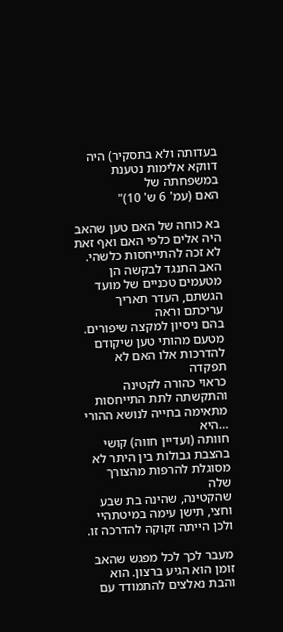בעדותה ולא בתסקיר) היה דווקא אלימות נטענת במשפחתה של
האם (עמ' 6 ש' 10)"

בא כוחה של האם טען שהאב היה אלים כלפי האם ואף זאת לא זכה להתייחסות כלשהי.
האב התנגד לבקשה הן מטעמים טכניים של מועד הגשתם, העדר תאריך עריכתם וראה
בהם ניסיון למקצה שיפורים. מטעם מהותי טען שיקודם להדרכות אלו האם לא תפקדה
כראוי כהורה לקטינה והתקשתה לתת התייחסות מתאימה בחייה לנושא ההורי …היא
חוותה (ועדיין חווה) קושי בהצבת גבולות בין היתר לא מסוגלת להרפות מהצורך שלה
שהקטינה, שהינה בת שבע וחצי, תישן עימה במיטתהיי ולכן הייתה זקוקה להדרכה זו.

מעבר לכך לכל מפגש שהאב זומן הוא הגיע ברצון. הוא והבת נאלצים להתמודד עם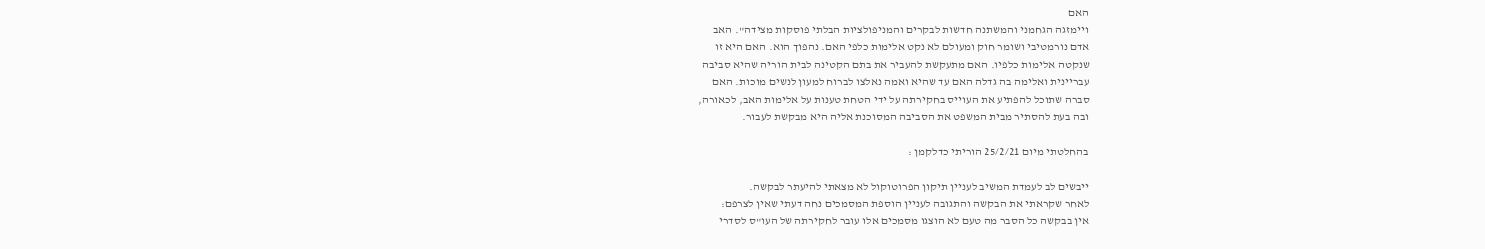האם
ויימזגה הגחמני והמשתנה חדשות לבקרים והמניפולציות הבלתי פוסקות מצידה". האב
אדם נורמטיבי ושומר חוק ומעולם לא נקט אלימות כלפי האם. נהפוך הוא. האם היא זו
שנקטה אלימות כלפיו. האם מתעקשת להעביר את בתם הקטינה לבית הוריה שהיא סביבה
עבריינית ואלימה בה גדלה האם עד שהיא ואמה נאלצו לברוח למעון לנשים מוכות. האם
סברה שתוכל להפתיע את העוייס בחקירתה על ידי הטחת טענות על אלימות האב, לכאורה,
ובה בעת להסתיר מבית המשפט את הסביבה המסוכנת אליה היא מבקשת לעבור.

בהחלטתי מיום 25/2/21 הוריתי כדלקמן :

ייבשים לב לעמדת המשיב לעניין תיקון הפרוטוקול לא מצאתי להיעתר לבקשה.
לאחר שקראתי את הבקשה והתגובה לעניין הוספת המסמכים נחה דעתי שאין לצרפם:
אין בבקשה כל הסבר מה טעם לא הוצגו מסמכים אלו עובר לחקירתה של העו"ס לסדרי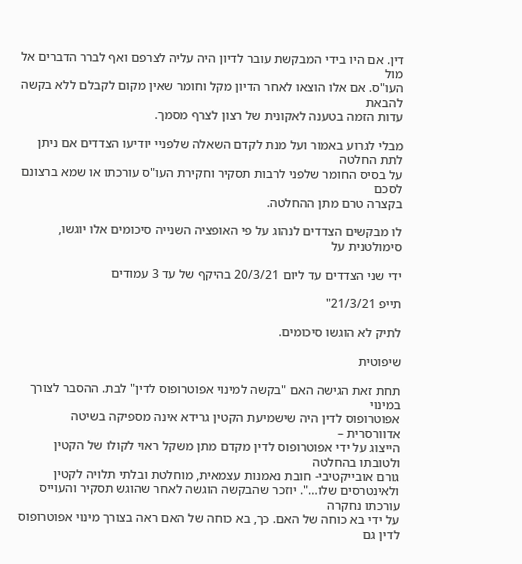דין. אם היו בידי המבקשת עובר לדיון היה עליה לצרפם ואף לברר הדברים אל מול
העו"ס. אם אלו הוצאו לאחר הדיון מקל וחומר שאין מקום לקבלם ללא בקשה להבאת
עדות הזמה בטענה לאקונית של רצון לצרף מסמך.

מבלי לגרוע באמור ועל מנת לקדם השאלה שלפניי יודיעו הצדדים אם ניתן לתת החלטה
על בסיס החומר שלפני לרבות תסקיר וחקירת העו"ס עורכתו או שמא ברצונם לסכם
בקצרה טרם מתן ההחלטה.

לו מבקשים הצדדים לנהוג על פי האופציה השנייה סיכומים אלו יוגשו, סימולטנית על

ידי שני הצדדים עד ליום 20/3/21 בהיקף של עד 3 עמודים

תייפ 21/3/21"

לתיק לא הוגשו סיכומים.

שיפוטית

תחת זאת הגישה האם "בקשה למינוי אפוטרופוס לדין" לבת. ההסבר לצורך במינוי
אפוטרופוס לדין היה שישמיעת הקטין גרידא אינה מספיקה בשיטה אדוורסרית –
הייצוג על ידי אפוטרופוס לדין מקדם מתן משקל ראוי לקולו של הקטין ולטובתו בהחלטה
גורם אובייקטיבי- חובת נאמנות עצמאית, מוחלטת ובלתי תלויה לקטין
ולאינטרסים שלו…". יוזכר שהבקשה הוגשה לאחר שהוגש תסקיר והעוייס עורכתו נחקרה
על ידי בא כוחה של האם. כך, בא כוחה של האם ראה בצורך מינוי אפוטרופוס לדין גם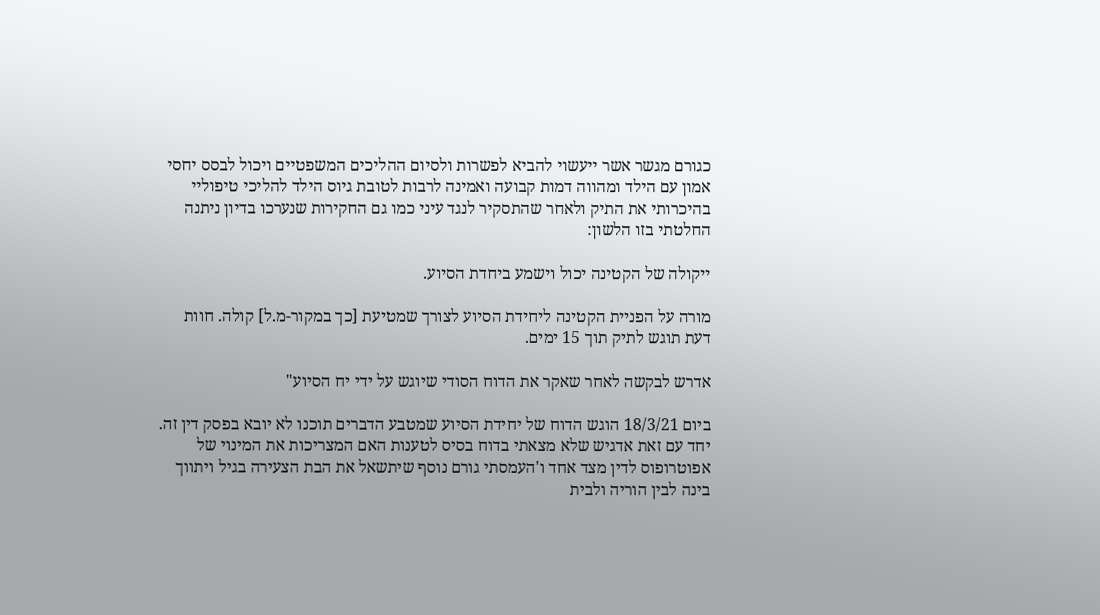כגורם מגשר אשר ייעשוי להביא לפשרות ולסיום ההליכים המשפטיים ויכול לבסס יחסי
אמון עם הילד ומהווה דמות קבועה ואמינה לרבות לטובת גיוס הילד להליכי טיפוליי
בהיכרותי את התיק ולאחר שהתסקיר לנגד עיני כמו גם החקירות שנערכו בדיון ניתנה
החלטתי בזו הלשון:

ייקולה של הקטינה יכול וישמע ביחדת הסיוע.

מורה על הפניית הקטינה ליחידת הסיוע לצורך שמטיעת [כך במקור-מ.ל] קולה. חוות
דעת תוגש לתיק תוך 15 ימים.

אדרש לבקשה לאחר שאקר את הדוח הסודי שיוגש על ידי יח הסיוע"

ביום 18/3/21 הוגש הדוח של יחידת הסיוע שמטבע הדברים תוכנו לא יובא בפסק דין זה.
יחד עם זאת אדגיש שלא מצאתי בדוח בסיס לטענות האם המצריכות את המינוי של
אפוטרופוס לדין מצד אחד ו'העמסתי גורם נוסף שיתשאל את הבת הצעירה בגיל ויתווך
בינה לבין הוריה ולבית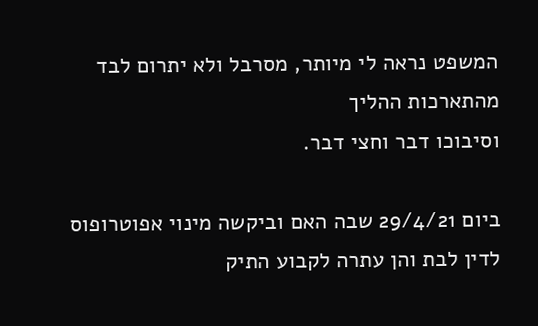המשפט נראה לי מיותר, מסרבל ולא יתרום לבד מהתארכות ההליך
וסיבוכו דבר וחצי דבר.

ביום 29/4/21 שבה האם וביקשה מינוי אפוטרופוס לדין לבת והן עתרה לקבוע התיק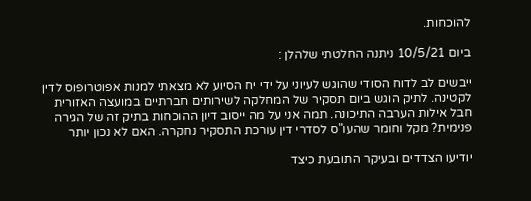להוכחות.

ביום 10/5/21 ניתנה החלטתי שלהלן :

ייבשים לב לדוח הסודי שהוגש לעיוני על ידי יח הסיוע לא מצאתי למנות אפוטרופוס לדין
לקטינה. לתיק הוגש ביום תסקיר של המחלקה לשירותים חברתיים במועצה האזורית
חבל אילות הערבה התיכונה. תמה אני על מה ייסוב דיון ההוכחות בתיק זה של הגירה
פנימית? מקל וחומר שהעו"ס לסדרי דין עורכת התסקיר נחקרה. האם לא נכון יותר

יודיעו הצדדים ובעיקר התובעת כיצד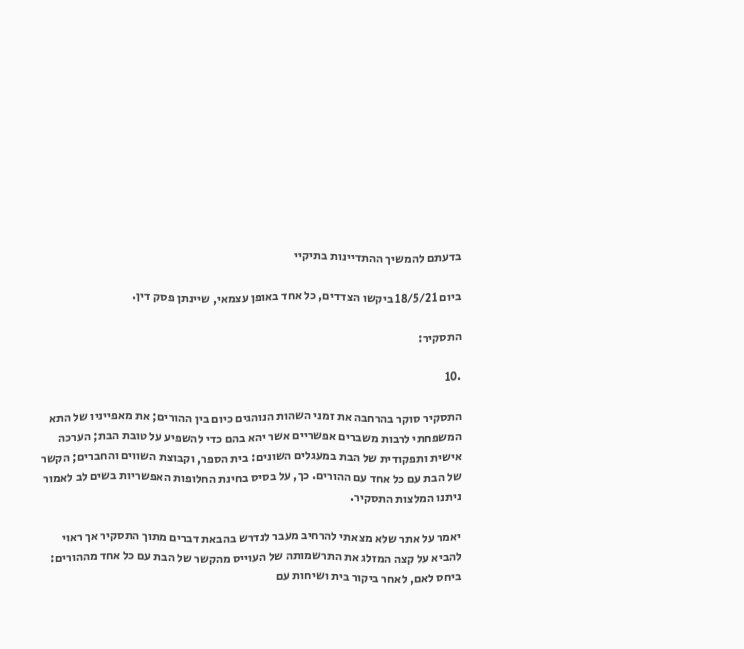בדעתם להמשיך ההתדיינות בתיקיי

ביום 18/5/21 ביקשו הצדדים, כל אחד באופן עצמאי, שיינתן פסק דין.

התסקיר:

.10

התסקיר סוקר בהרחבה את זמני השהות הנוהגים כיום בין ההורים; את מאפייניו של התא
המשפחתי לרבות משברים אפשריים אשר יהא בהם כדי להשפיע על טובת הבת; הערכה
אישית ותפקודית של הבת במעגלים השונים: בית הספר, וקבוצת השווים והחברים; הקשר
של הבת עם כל אחד עם ההורים. כך, על בסיס בחינת החלופות האפשריות בשים לב לאמור
ניתנו המלצות התסקיר.

יאמר על אתר שלא מצאתי להרחיב מעבר לנדרש בהבאת דברים מתוך התסקיר אך ראוי
להביא על קצה המזלג את התרשמותה של העוייס מהקשר של הבת עם כל אחד מההורים:
ביחס לאם, לאחר ביקור בית ושיחות עם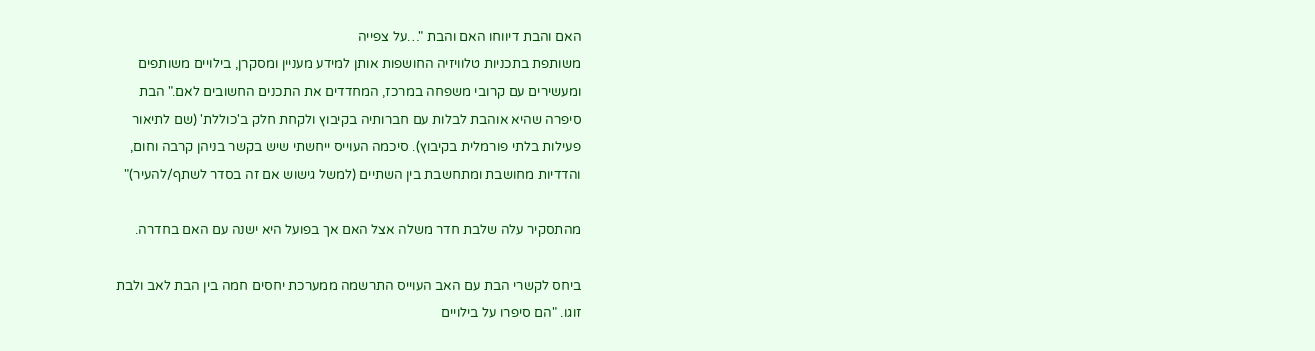האם והבת דיווחו האם והבת "…על צפייה
משותפת בתכניות טלוויזיה החושפות אותן למידע מעניין ומסקרן, בילויים משותפים
ומעשירים עם קרובי משפחה במרכז, המחדדים את התכנים החשובים לאם." הבת
סיפרה שהיא אוהבת לבלות עם חברותיה בקיבוץ ולקחת חלק ב'כוללת' (שם לתיאור
פעילות בלתי פורמלית בקיבוץ). סיכמה העוייס ייחשתי שיש בקשר בניהן קרבה וחום,
והדדיות מחושבת ומתחשבת בין השתיים (למשל גישוש אם זה בסדר לשתף/להעיר)"

מהתסקיר עלה שלבת חדר משלה אצל האם אך בפועל היא ישנה עם האם בחדרה.

ביחס לקשרי הבת עם האב העוייס התרשמה ממערכת יחסים חמה בין הבת לאב ולבת
זוגו. "הם סיפרו על בילויים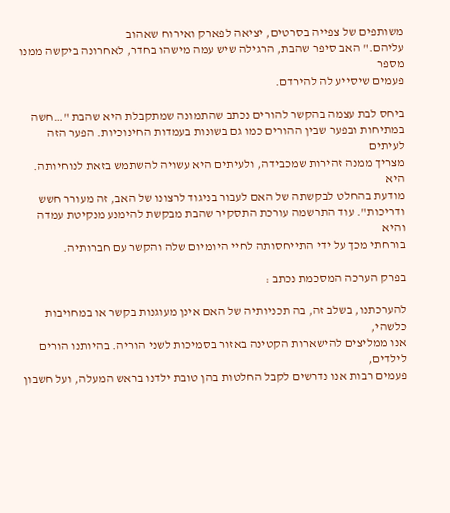משותפים של צפייה בסרטים, יציאה לפארק ואירוח שאהוב
עליהם." האב סיפר שהבת, הרגילה שיש עמה מישהו בחדר, לאחרונה ביקשה ממנו מספר
פעמים שיסייע לה להירדם.

ביחס לבת עצמה בהקשר להורים נכתב שהתמונה שמתקבלת היא שהבת "…חשה
במתיחות ובפער שבין ההורים כמו גם בשונות בעמדות החינוכיות. הפער הזה לעיתים
מצריך ממנה זהירות שמכבידה, ולעיתים היא עשויה להשתמש בזאת לנוחיותה. היא
מודעת בהחלט לבקשתה של האם לעבור בניגוד לרצונו של האב, זה מעורר חשש
ודריכות". עוד התרשמה עורכת התסקיר שהבת מבקשת להימנע מנקיטת עמדה והיא
בורחתי מכך על ידי התייחסותה לחיי היומיום שלה והקשר עם חברותיה.

בפרק הערכה המסכמת נכתב :

להערכתנו, בשלב זה, בה תכניותיה של האם אינן מעוגנות בקשר או במחויבות כלשהי,
אנו ממליצים להישארות הקטינה באזור בסמיכות לשני הוריה. בהיותנו הורים לילדים,
פעמים רבות אנו נדרשים לקבל החלטות בהן טובת ילדנו בראש המעלה, ועל חשבון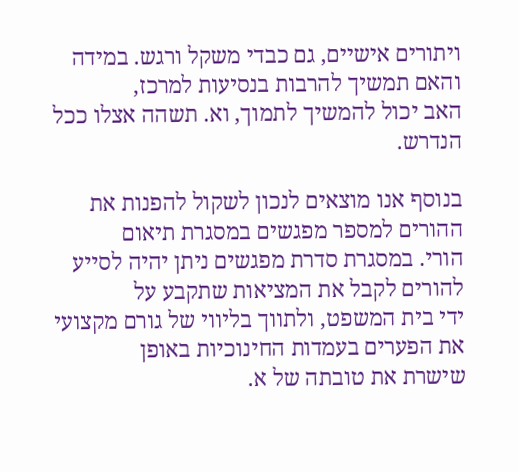ויתורים אישיים, גם כבדי משקל ורגש. במידה והאם תמשיך להרבות בנסיעות למרכז,
האב יכול להמשיך לתמוך, וא. תשהה אצלו ככל הנדרש.

בנוסף אנו מוצאים לנכון לשקול להפנות את ההורים למספר מפגשים במסגרת תיאום
הורי. במסגרת סדרת מפגשים ניתן יהיה לסייע להורים לקבל את המציאות שתקבע על
ידי בית המשפט, ולתווך בליווי של גורם מקצועי את הפערים בעמדות החינוכיות באופן
שישרת את טובתה של א.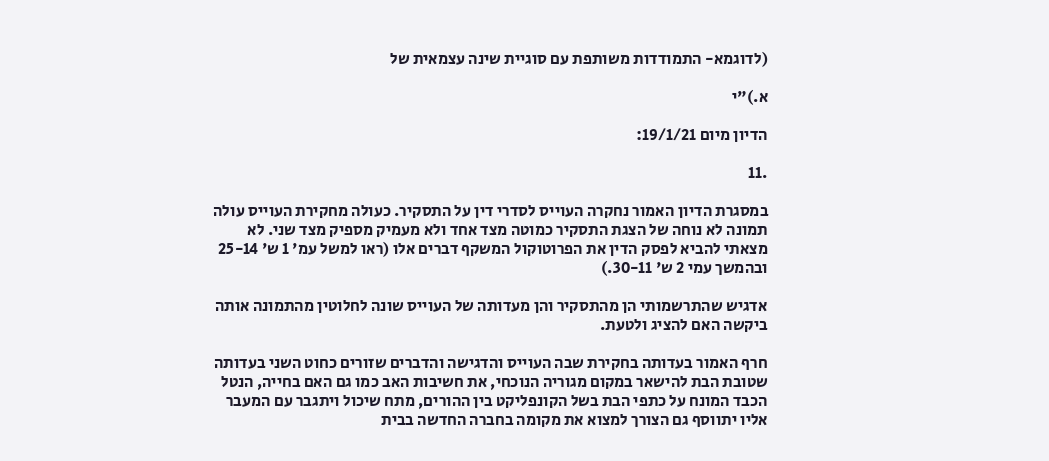(לדוגמא- התמודדות משותפת עם סוגיית שינה עצמאית של

א.)"י

הדיון מיום 19/1/21:

.11

במסגרת הדיון האמור נחקרה העוייס לסדרי דין על התסקיר. כעולה מחקירת העוייס עולה
תמונה לא נוחה של הצגת התסקיר כמוטה מצד אחד ולא מעמיק מספיק מצד שני. לא
מצאתי להביא לפסק הדין את הפרוטוקול המשקף דברים אלו (ראו למשל עמ' 1 ש' 25-14
ובהמשך עמי 2 ש' 30-11.)

אדגיש שהתרשמותי הן מהתסקיר והן מעדותה של העוייס שונה לחלוטין מהתמונה אותה
ביקשה האם להציג ולטעת.

חרף האמור בעדותה בחקירת שבה העוייס והדגישה והדברים שזורים כחוט השני בעדותה
שטובת הבת להישאר במקום מגוריה הנוכחי, את חשיבות האב כמו גם האם בחייה, הנטל
הכבד המונח על כתפי הבת בשל הקונפליקט בין ההורים, מתח שיכול ויתגבר עם המעבר
אליו יתווסף גם הצורך למצוא את מקומה בחברה החדשה בבית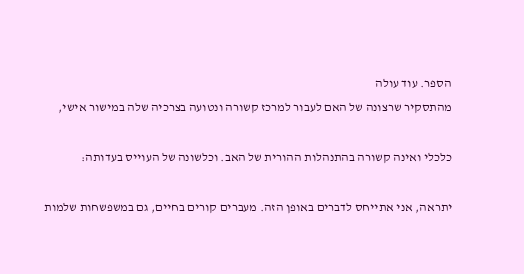הספר. עוד עולה
מהתסקיר שרצונה של האם לעבור למרכז קשורה ונטועה בצרכיה שלה במישור אישי,

כלכלי ואינה קשורה בהתנהלות ההורית של האב. וכלשונה של העוייס בעדותה:

יתראה, אני אתייחס לדברים באופן הזה. מעברים קורים בחיים, גם במשפשחות שלמות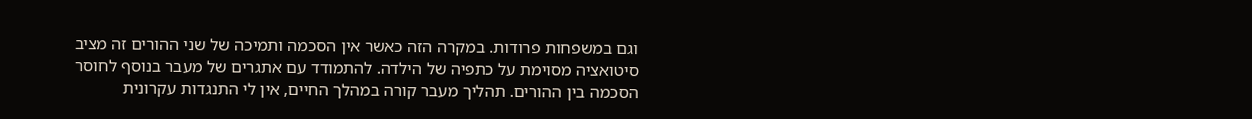וגם במשפחות פרודות. במקרה הזה כאשר אין הסכמה ותמיכה של שני ההורים זה מציב
סיטואציה מסוימת על כתפיה של הילדה. להתמודד עם אתגרים של מעבר בנוסף לחוסר
הסכמה בין ההורים. תהליך מעבר קורה במהלך החיים, אין לי התנגדות עקרונית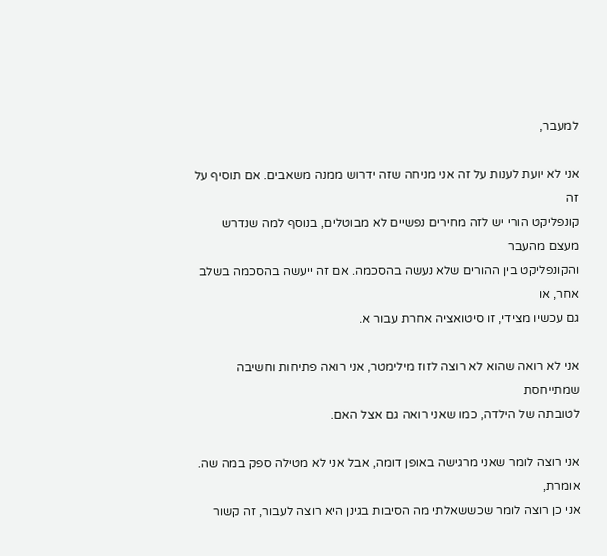למעבר,

אני לא יועת לענות על זה אני מניחה שזה ידרוש ממנה משאבים. אם תוסיף על זה
קונפליקט הורי יש לזה מחירים נפשיים לא מבוטלים, בנוסף למה שנדרש מעצם מהעבר
והקונפליקט בין ההורים שלא נעשה בהסכמה. אם זה ייעשה בהסכמה בשלב אחר, או
גם עכשיו מצידי, זו סיטואציה אחרת עבור א.

אני לא רואה שהוא לא רוצה לזוז מילימטר, אני רואה פתיחות וחשיבה שמתייחסת
לטובתה של הילדה, כמו שאני רואה גם אצל האם.

אני רוצה לומר שאני מרגישה באופן דומה, אבל אני לא מטילה ספק במה שה. אומרת,
אני כן רוצה לומר שכששאלתי מה הסיבות בגינן היא רוצה לעבור, זה קשור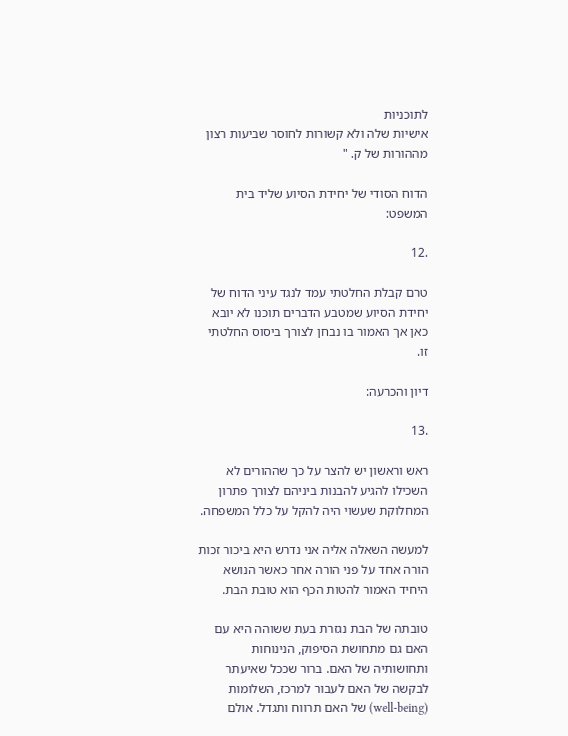לתוכניות
אישיות שלה ולא קשורות לחוסר שביעות רצון מההורות של ק. "

הדוח הסודי של יחידת הסיוע שליד בית המשפט:

.12

טרם קבלת החלטתי עמד לנגד עיני הדוח של יחידת הסיוע שמטבע הדברים תוכנו לא יובא
כאן אך האמור בו נבחן לצורך ביסוס החלטתי זו.

דיון והכרעה:

.13

ראש וראשון יש להצר על כך שההורים לא השכילו להגיע להבנות ביניהם לצורך פתרון
המחלוקת שעשוי היה להקל על כלל המשפחה.

למעשה השאלה אליה אני נדרש היא ביכור זכות הורה אחד על פני הורה אחר כאשר הנושא
היחיד האמור להטות הכף הוא טובת הבת.

טובתה של הבת נגזרת בעת ששוהה היא עם האם גם מתחושת הסיפוק, הנינוחות
ותחושותיה של האם. ברור שככל שאיעתר לבקשה של האם לעבור למרכז, השלומות
(well-being) של האם תרווח ותגדל. אולם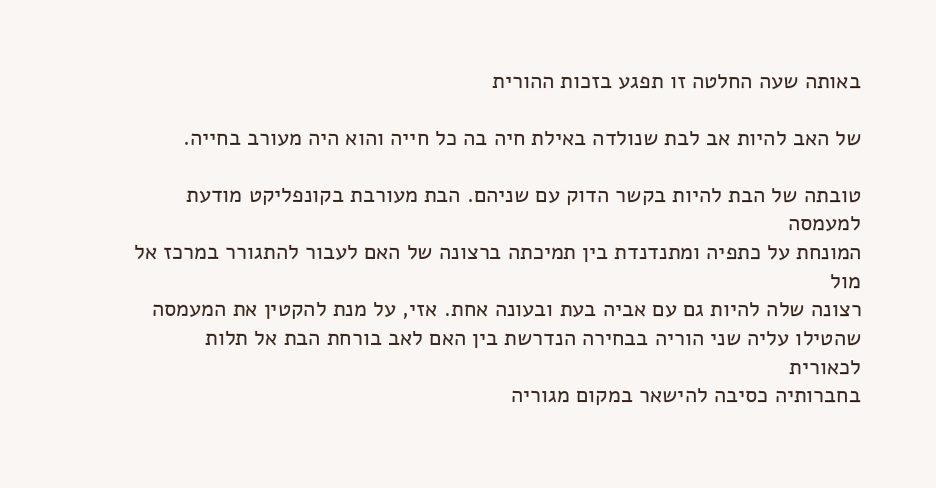באותה שעה החלטה זו תפגע בזכות ההורית

של האב להיות אב לבת שנולדה באילת חיה בה כל חייה והוא היה מעורב בחייה.

טובתה של הבת להיות בקשר הדוק עם שניהם. הבת מעורבת בקונפליקט מודעת למעמסה
המונחת על כתפיה ומתנדנדת בין תמיכתה ברצונה של האם לעבור להתגורר במרכז אל מול
רצונה שלה להיות גם עם אביה בעת ובעונה אחת. אזי, על מנת להקטין את המעמסה
שהטילו עליה שני הוריה בבחירה הנדרשת בין האם לאב בורחת הבת אל תלות לכאורית
בחברותיה כסיבה להישאר במקום מגוריה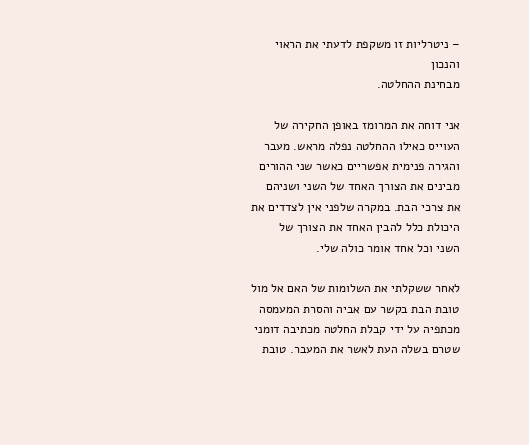– ניטרליות זו משקפת לדעתי את הראוי והנכון
מבחינת ההחלטה.

אני דוחה את המרומז באופן החקירה של העוייס כאילו ההחלטה נפלה מראש. מעבר
והגירה פנימית אפשריים כאשר שני ההורים מבינים את הצורך האחד של השני ושניהם
את צרכי הבת. במקרה שלפני אין לצדדים את היכולת כלל להבין האחד את הצורך של
השני וכל אחד אומר כולה שלי.

לאחר ששקלתי את השלומות של האם אל מול טובת הבת בקשר עם אביה והסרת המעמסה
מכתפיה על ידי קבלת החלטה מכתיבה דומני שטרם בשלה העת לאשר את המעבר. טובת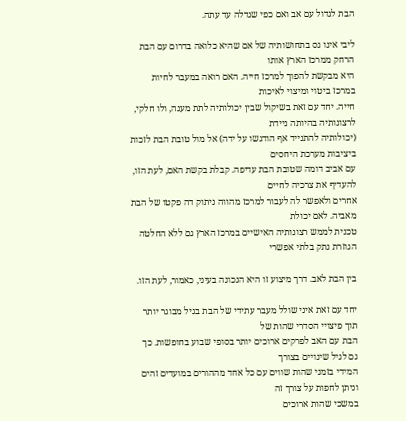הבת לגדול עם אב ואם כפי שגדלה עד עתה.

ליבי אינו גס בתחושותיה של אם שהיא כלואה בדרום עם הבת הרחק ממרכז הארץ אותו
היא מבקשת להפוך למרכז חייה. האם רואה במעבר לחיות במרכז ביטוי ומיצוי לאיכות
חייה. יחד עם זאת בשיקול שבין יכולותיה לתת מענה, ולו חלקי, לרצונותיה בהיותה ניידת
(יכולותיה להתנייד אף הודגשו על ידה) אל מול טובת הבת לזכות ביציבות מערכת היחסים
עם אביב דומה שטובת הבת עדיפה. קבלת בקשת האם, לעת הזו, להעדיף את צרכיה לחיים
אחרים ולאפשר לה לעבור למרכז מהווה ניתוק דה פקטו של הבת מאביה. לאם יכולת
טכנית לממש רצונותיה האישיים במרכז הארץ גם ללא החלטה הגוזרת נתק בלתי אפשרי

בין הבת לאב. דרך מיצוע זו היא הנכונה בעיני, כאמור, לעת הזו.

יחד עם זאת איני שולל מעבר עתידי של הבת בגיל מבוגר יותר תוך פיצויי הסדרי שהות של
הבת עם האב לפרקים ארוכים יותר בסופי שבוע בחופשות. כך גם לגיל שינויים בצורך
המידי בזמני שהות שווים עם כל אחד מההורים במועדים זהים וניתן לחפות על צורך זה
במשכי שהות ארוכים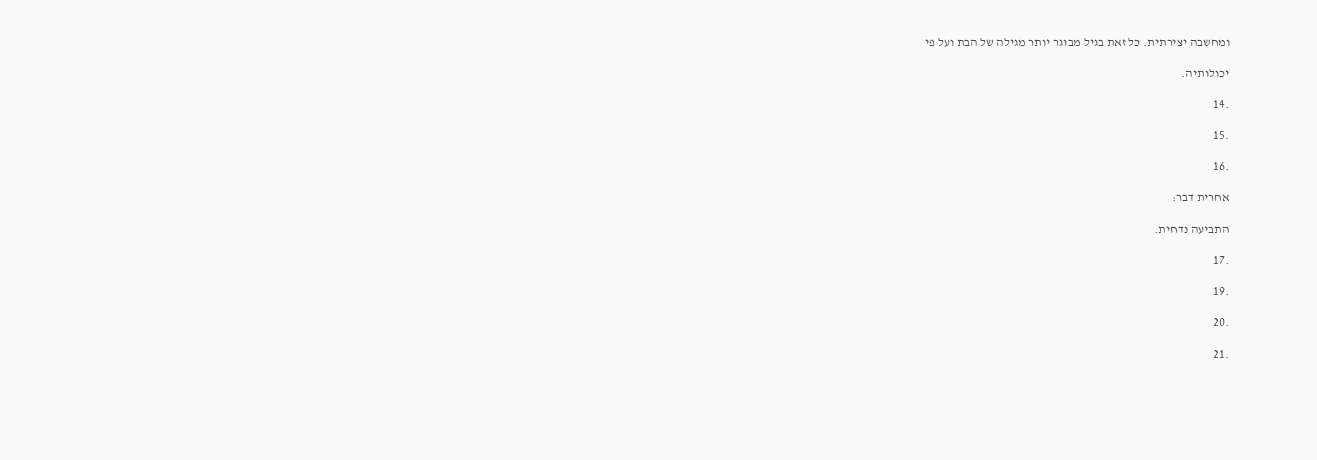ומחשבה יצירתית. כל זאת בגיל מבוגר יותר מגילה של הבת ועל פי

יכולותיה.

.14

.15

.16

אחרית דבר:

התביעה נדחית.

.17

.19

.20

.21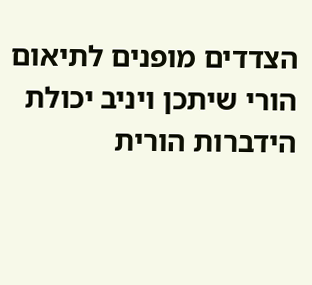הצדדים מופנים לתיאום הורי שיתכן ויניב יכולת הידברות הורית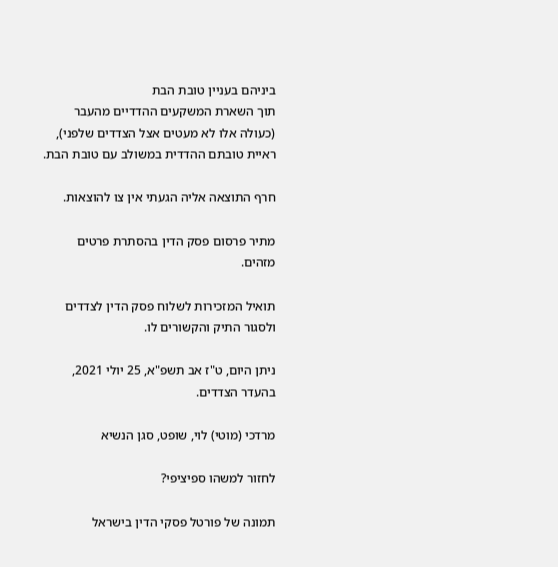ביניהם בעניין טובת הבת
תוך השארת המשקעים ההדדיים מהעבר (כעולה אלו לא מעטים אצל הצדדים שלפני),
ראיית טובתם ההדדית במשולב עם טובת הבת.

חרף התוצאה אליה הגעתי אין צו להוצאות.

מתיר פרסום פסק הדין בהסתרת פרטים מזהים.

תואיל המזכירות לשלוח פסק הדין לצדדים ולסגור התיק והקשורים לו.

ניתן היום, ט"ז אב תשפ"א, 25 יולי 2021, בהעדר הצדדים.

מרדכי (מוטי) לוי, שופט, סגן הנשיא

לחזור למשהו ספיציפי?

תמונה של פורטל פסקי הדין בישראל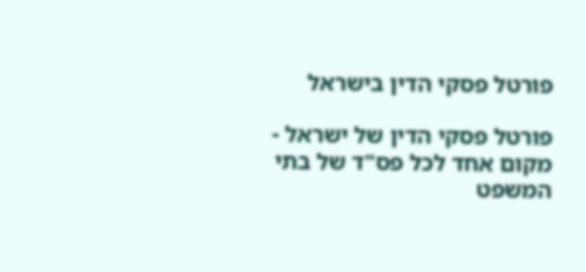פורטל פסקי הדין בישראל

פורטל פסקי הדין של ישראל - מקום אחד לכל פס"ד של בתי המשפט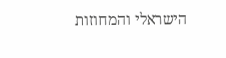הישראלי והמחוזות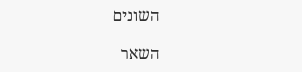השונים

השאר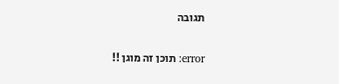תגובה

error: תוכן זה מוגן !!